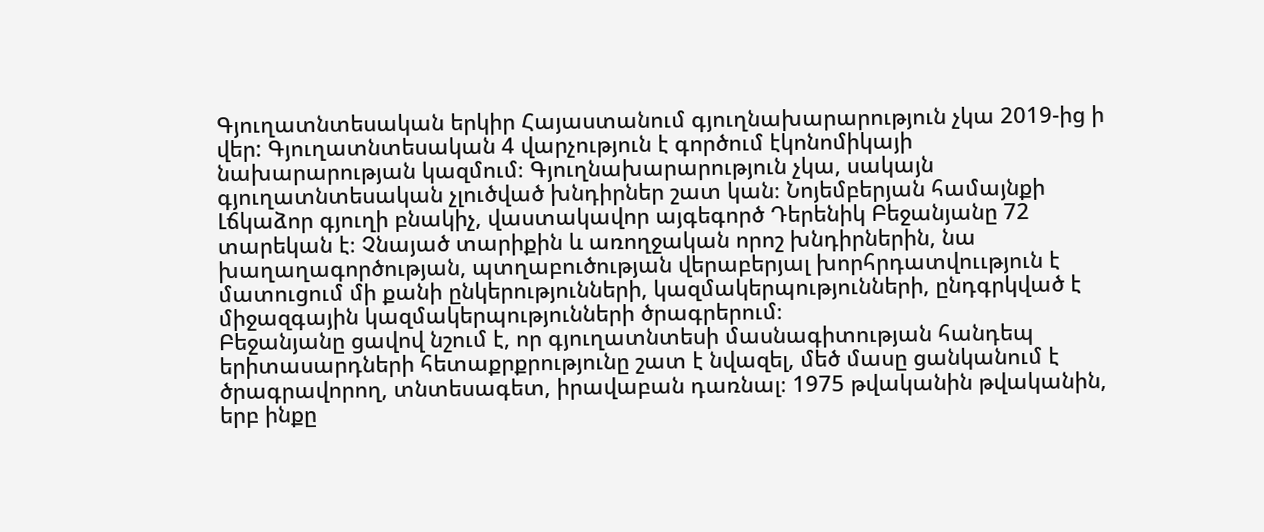Գյուղատնտեսական երկիր Հայաստանում գյուղնախարարություն չկա 2019-ից ի վեր: Գյուղատնտեսական 4 վարչություն է գործում էկոնոմիկայի նախարարության կազմում։ Գյուղնախարարություն չկա, սակայն գյուղատնտեսական չլուծված խնդիրներ շատ կան։ Նոյեմբերյան համայնքի Լճկաձոր գյուղի բնակիչ, վաստակավոր այգեգործ Դերենիկ Բեջանյանը 72 տարեկան է։ Չնայած տարիքին և առողջական որոշ խնդիրներին, նա խաղաղագործության, պտղաբուծության վերաբերյալ խորհրդատվոււթյուն է մատուցում մի քանի ընկերությունների, կազմակերպությունների, ընդգրկված է միջազգային կազմակերպությունների ծրագրերում։
Բեջանյանը ցավով նշում է, որ գյուղատնտեսի մասնագիտության հանդեպ երիտասարդների հետաքրքրությունը շատ է նվազել, մեծ մասը ցանկանում է ծրագրավորող, տնտեսագետ, իրավաբան դառնալ։ 1975 թվականին թվականին, երբ ինքը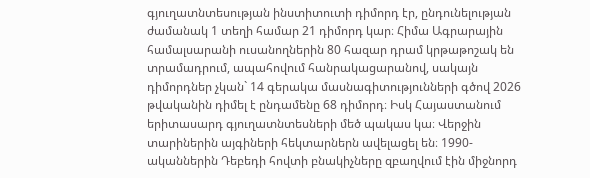գյուղատնտեսության ինստիտուտի դիմորդ էր, ընդունելության ժամանակ 1 տեղի համար 21 դիմորդ կար։ Հիմա Ագրարային համալսարանի ուսանողներին 80 հազար դրամ կրթաթոշակ են տրամադրում, ապահովում հանրակացարանով, սակայն դիմորդներ չկան` 14 գերակա մասնագիտությունների գծով 2026 թվականին դիմել է ընդամենը 68 դիմորդ։ Իսկ Հայաստանում երիտասարդ գյուղատնտեսների մեծ պակաս կա։ Վերջին տարիներին այգիների հեկտարներն ավելացել են։ 1990-ականներին Դեբեդի հովտի բնակիչները զբաղվում էին միջնորդ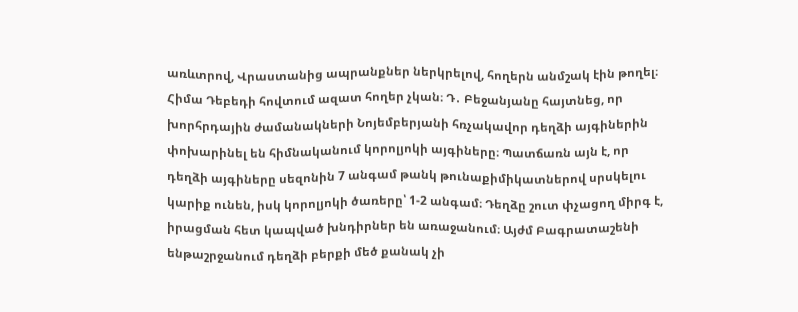առևտրով, Վրաստանից ապրանքներ ներկրելով, հողերն անմշակ էին թողել։ Հիմա Դեբեդի հովտում ազատ հողեր չկան։ Դ․ Բեջանյանը հայտնեց, որ խորհրդային ժամանակների Նոյեմբերյանի հռչակավոր դեղձի այգիներին փոխարինել են հիմնականում կորոլյոկի այգիները։ Պատճառն այն է, որ դեղձի այգիները սեզոնին 7 անգամ թանկ թունաքիմիկատներով սրսկելու կարիք ունեն, իսկ կորոլյոկի ծառերը՝ 1-2 անգամ։ Դեղձը շուտ փչացող միրգ է, իրացման հետ կապված խնդիրներ են առաջանում։ Այժմ Բագրատաշենի ենթաշրջանում դեղձի բերքի մեծ քանակ չի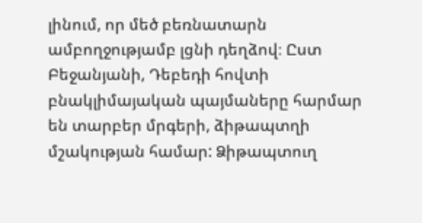լինում, որ մեծ բեռնատարն ամբողջությամբ լցնի դեղձով։ Ըստ Բեջանյանի, Դեբեդի հովտի բնակլիմայական պայմաները հարմար են տարբեր մրգերի, ձիթապտղի մշակության համար: Ձիթապտուղ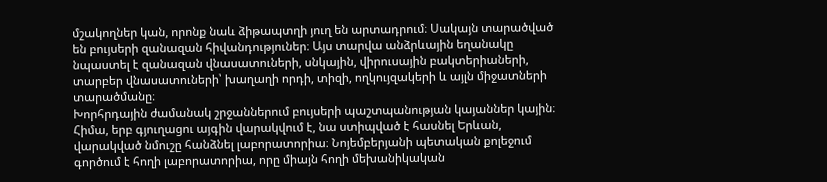մշակողներ կան, որոնք նաև ձիթապտղի յուղ են արտադրում։ Սակայն տարածված են բույսերի զանազան հիվանդություներ։ Այս տարվա անձրևային եղանակը նպաստել է զանազան վնասատուների, սնկային, վիրուսային բակտերիաների, տարբեր վնասատուների՝ խաղաղի որդի, տիզի, ողկույզակերի և այլն միջատների տարածմանը։
Խորհրդային ժամանակ շրջաններում բույսերի պաշտպանության կայաններ կային։ Հիմա, երբ գյուղացու այգին վարակվում է, նա ստիպված է հասնել Երևան, վարակված նմուշը հանձնել լաբորատորիա։ Նոյեմբերյանի պետական քոլեջում գործում է հողի լաբորատորիա, որը միայն հողի մեխանիկական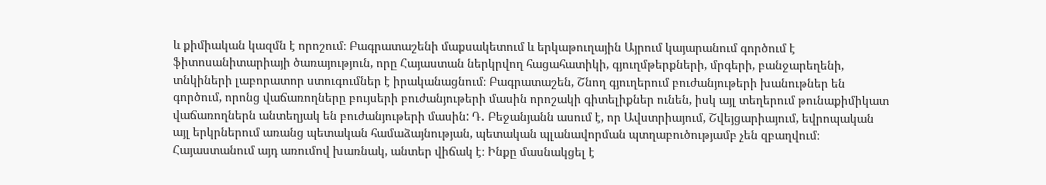և քիմիական կազմն է որոշում։ Բագրատաշենի մաքսակետում և երկաթուղային Այրում կայարանում գործում է ֆիտոսանիտարիայի ծառայություն, որը Հայաստան ներկրվող հացահատիկի, գյուղմթերքների, մրգերի, բանջարեղենի, տնկիների լաբորատոր ստուգումներ է իրականացնում։ Բագրատաշեն, Շնող գյուղերում բուժանյութերի խանութներ են գործում, որոնց վաճառողները բույսերի բուժանյութերի մասին որոշակի գիտելիքներ ունեն, իսկ այլ տեղերում թունաքիմիկատ վաճառողներն անտեղյակ են բուժանյութերի մասին: Դ․ Բեջանյանն ասում է, որ Ավստրիայում, Շվեյցարիայում, եվրոպական այլ երկրներում առանց պետական համաձայնության, պետական պլանավորման պտղաբուծությամբ չեն զբաղվում։ Հայաստանում այդ առումով խառնակ, անտեր վիճակ է։ Ինքը մասնակցել է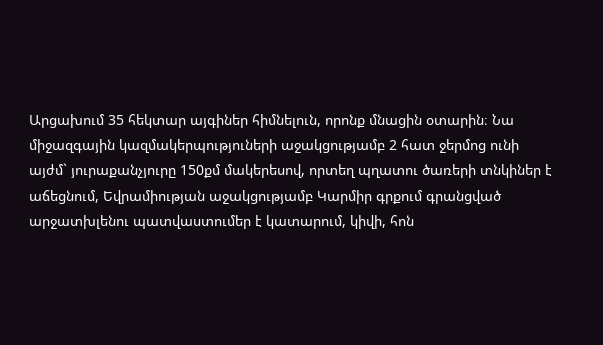Արցախում 35 հեկտար այգիներ հիմնելուն, որոնք մնացին օտարին։ Նա միջազգային կազմակերպություների աջակցությամբ 2 հատ ջերմոց ունի այժմ` յուրաքանչյուրը 150քմ մակերեսով, որտեղ պղատու ծառերի տնկիներ է աճեցնում, Եվրամիության աջակցությամբ Կարմիր գրքում գրանցված արջատխլենու պատվաստումեր է կատարում, կիվի, հոն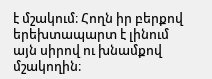է մշակում։ Հողն իր բերքով երեխտապարտ է լինում այն սիրով ու խնամքով մշակողին։